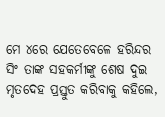ମେ ୪ରେ ଯେତେବେଳେ ହରିନ୍ଦର ସିଂ ତାଙ୍କ ସହକର୍ମୀଙ୍କୁ ଶେଷ ଦୁଇ ମୃତଦେହ ପ୍ରସ୍ତୁତ କରିବାକୁ କହିଲେ,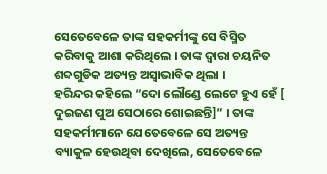ସେତେବେଳେ ତାଙ୍କ ସହକର୍ମୀଙ୍କୁ ସେ ବିସ୍ମିତ କରିବାକୁ ଆଶା କରିଥିଲେ । ତାଙ୍କ ଦ୍ୱାରା ଚୟନିତ ଶବ୍ଦଗୁଡିକ ଅତ୍ୟନ୍ତ ଅସ୍ୱାଭାବିକ ଥିଲା ।
ହରିନ୍ଦର କହିଲେ “ଦୋ ଲୌଣ୍ଡେ ଲେଟେ ହୁଏ ହେଁ [ ଦୁଇଜଣ ପୁଅ ସେଠାରେ ଶୋଇଛନ୍ତି]” । ତାଙ୍କ ସହକର୍ମୀମାନେ ଯେତେବେଳେ ସେ ଅତ୍ୟନ୍ତ ବ୍ୟାକୁଳ ହେଉଥିବା ଦେଖିଲେ, ସେତେବେଳେ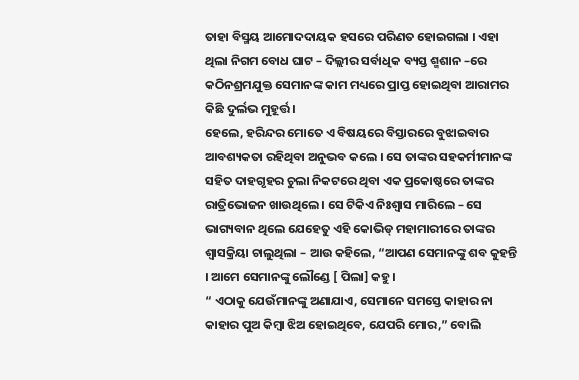ତାହା ବିସ୍ମୟ ଆମୋଦଦାୟକ ହସରେ ପରିଣତ ହୋଇଗଲା । ଏହା ଥିଲା ନିଗମ ବୋଧ ଘାଟ – ଦିଲ୍ଲୀର ସର୍ବାଧିକ ବ୍ୟସ୍ତ ଶ୍ମଶାନ –ରେ କଠିନଶ୍ରମଯୁକ୍ତ ସେମାନଙ୍କ କାମ ମଧ୍ୟରେ ପ୍ରାପ୍ତ ହୋଇଥିବା ଆରାମର କିଛି ଦୁର୍ଲଭ ମୁହୂର୍ତ୍ତ ।
ହେଲେ, ହରିନ୍ଦର ମୋତେ ଏ ବିଷୟରେ ବିସ୍ତାରରେ ବୁଝାଇବାର ଆବଶ୍ୟକତା ରହିଥିବା ଅନୁଭବ କଲେ । ସେ ତାଙ୍କର ସହକର୍ମୀମାନଙ୍କ ସହିତ ଦାହଗୃହର ଚୁଲା ନିକଟରେ ଥିବା ଏକ ପ୍ରକୋଷ୍ଠରେ ତାଙ୍କର ରାତ୍ରିଭୋଜନ ଖାଉଥିଲେ । ସେ ଟିକିଏ ନିଃଶ୍ୱାସ ମାରିଲେ – ସେ ଭାଗ୍ୟବାନ ଥିଲେ ଯେହେତୁ ଏହି କୋଭିଡ୍ ମହାମାରୀରେ ତାଙ୍କର ଶ୍ୱାସକ୍ରିୟା ଚାଲୁଥିଲା – ଆଉ କହିଲେ, “ଆପଣ ସେମାନଙ୍କୁ ଶବ କୁହନ୍ତି । ଆମେ ସେମାନଙ୍କୁ ଲୌଣ୍ଡେ [ ପିଲା] କହୁ ।
“ ଏଠାକୁ ଯେଉଁମାନଙ୍କୁ ଅଣାଯାଏ, ସେମାନେ ସମସ୍ତେ କାହାର ନା କାହାର ପୁଅ କିମ୍ବା ଝିଅ ହୋଇଥିବେ, ଯେପରି ମୋର,” ବୋଲି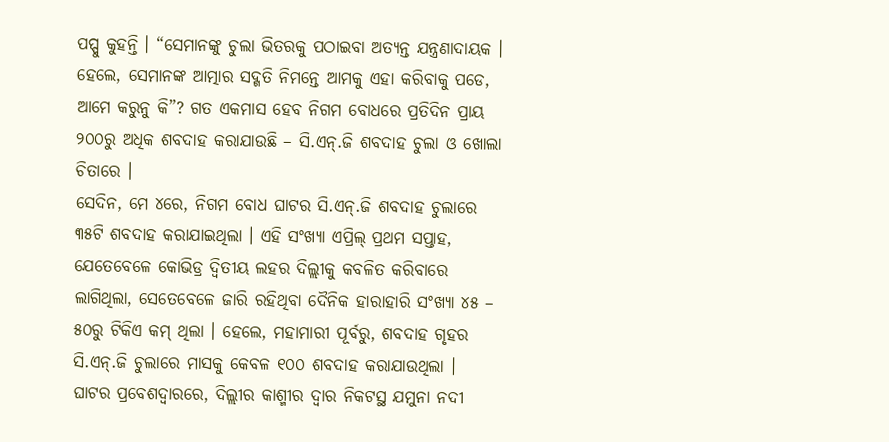ପପ୍ପୁ କୁହନ୍ତି । “ସେମାନଙ୍କୁ ଚୁଲା ଭିତରକୁ ପଠାଇବା ଅତ୍ୟନ୍ତ ଯନ୍ତ୍ରଣାଦାୟକ । ହେଲେ, ସେମାନଙ୍କ ଆତ୍ମାର ସଦ୍ଗତି ନିମନ୍ତେ ଆମକୁ ଏହା କରିବାକୁ ପଡେ, ଆମେ କରୁନୁ କି”? ଗତ ଏକମାସ ହେବ ନିଗମ ବୋଧରେ ପ୍ରତିଦିନ ପ୍ରାୟ ୨୦୦ରୁ ଅଧିକ ଶବଦାହ କରାଯାଉଛି – ସି.ଏନ୍.ଜି ଶବଦାହ ଚୁଲା ଓ ଖୋଲା ଚିତାରେ ।
ସେଦିନ, ମେ ୪ରେ, ନିଗମ ବୋଧ ଘାଟର ସି.ଏନ୍.ଜି ଶବଦାହ ଚୁଲାରେ ୩୫ଟି ଶବଦାହ କରାଯାଇଥିଲା । ଏହି ସଂଖ୍ୟା ଏପ୍ରିଲ୍ ପ୍ରଥମ ସପ୍ତାହ, ଯେତେବେଳେ କୋଭିଡ୍ର ଦ୍ୱିତୀୟ ଲହର ଦିଲ୍ଲୀକୁ କବଳିତ କରିବାରେ ଲାଗିଥିଲା, ସେତେବେଳେ ଜାରି ରହିଥିବା ଦୈନିକ ହାରାହାରି ସଂଖ୍ୟା ୪୫ – ୫୦ରୁ ଟିକିଏ କମ୍ ଥିଲା । ହେଲେ, ମହାମାରୀ ପୂର୍ବରୁ, ଶବଦାହ ଗୃହର ସି.ଏନ୍.ଜି ଚୁଲାରେ ମାସକୁ କେବଳ ୧୦୦ ଶବଦାହ କରାଯାଉଥିଲା ।
ଘାଟର ପ୍ରବେଶଦ୍ୱାରରେ, ଦିଲ୍ଲୀର କାଶ୍ମୀର ଦ୍ୱାର ନିକଟସ୍ଥ ଯମୁନା ନଦୀ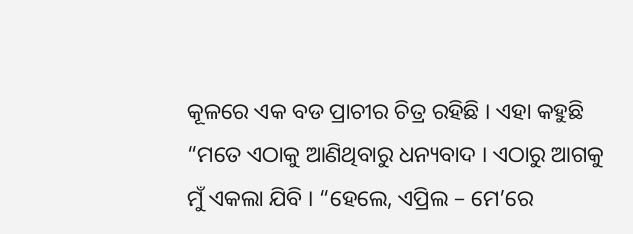କୂଳରେ ଏକ ବଡ ପ୍ରାଚୀର ଚିତ୍ର ରହିଛି । ଏହା କହୁଛି “ମତେ ଏଠାକୁ ଆଣିଥିବାରୁ ଧନ୍ୟବାଦ । ଏଠାରୁ ଆଗକୁ ମୁଁ ଏକଲା ଯିବି । “ହେଲେ, ଏପ୍ରିଲ – ମେ’ରେ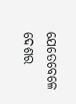ଯେତେବେଳେ ଦେଶର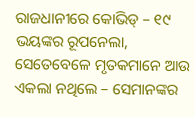ରାଜଧାନୀରେ କୋଭିଡ୍ – ୧୯ ଭୟଙ୍କର ରୂପନେଲା, ସେତେବେଳେ ମୃତକମାନେ ଆଉ ଏକଲା ନଥିଲେ – ସେମାନଙ୍କର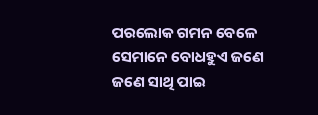ପରଲୋକ ଗମନ ବେଳେ ସେମାନେ ବୋଧହୁଏ ଜଣେ ଜଣେ ସାଥି ପାଇ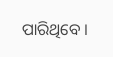ପାରିଥିବେ ।